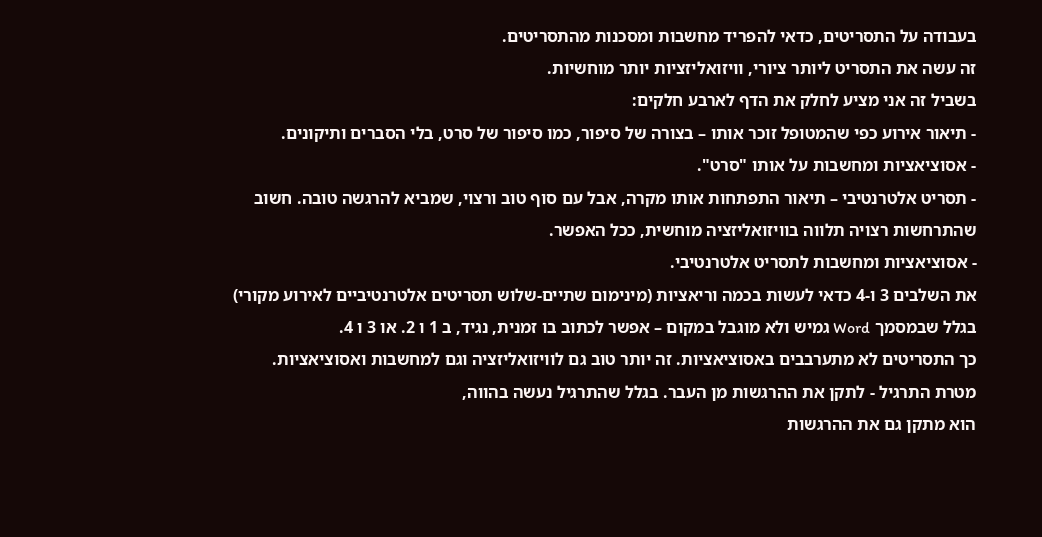בעבודה על התסריטים, כדאי להפריד מחשבות ומסכנות מהתסריטים.
זה עשה את התסריט ליותר ציורי, וויזואליזציות יותר מוחשיות.
בשביל זה אני מציע לחלק את הדף לארבע חלקים:
- תיאור אירוע כפי שהמטופל זוכר אותו – בצורה של סיפור, כמו סיפור של סרט, בלי הסברים ותיקונים.
- אסוציאציות ומחשבות על אותו "סרט".
- תסריט אלטרנטיבי – תיאור התפתחות אותו מקרה, אבל עם סוף טוב ורצוי, שמביא להרגשה טובה. חשוב שהתרחשות רצויה תלווה בוויזואליזציה מוחשית, ככל האפשר.
- אסוציאציות ומחשבות לתסריט אלטרנטיבי.
את השלבים 3 ו-4 כדאי לעשות בכמה וריאציות (מינימום שתיים-שלוש תסריטים אלטרנטיביים לאירוע מקורי)
בגלל שבמסמך Word גמיש ולא מוגבל במקום – אפשר לכתוב בו זמנית, נגיד, ב 1 ו 2. או 3 ו 4.
כך התסריטים לא מתערבבים באסוציאציות. זה יותר טוב גם לוויזואליזציה וגם למחשבות ואסוציאציות.
מטרת התרגיל - לתקן את ההרגשות מן העבר. בגלל שהתרגיל נעשה בהווה,
הוא מתקן גם את ההרגשות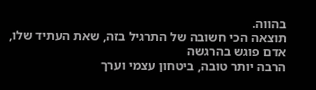בהווה.
תוצאה הכי חשובה של התרגיל בזה, שאת העתיד שלו, אדם פוגש בהרגשה
הרבה יותר טובה, ביטחון עצמי וערך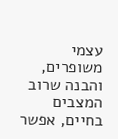עצמי משופרים, והבנה שרוב המצבים
בחיים, אפשר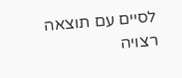לסיים עם תוצאה רצויה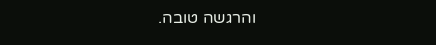והרגשה טובה.